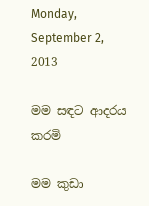Monday, September 2, 2013

මම සඳට ආදරය කරමි

මම කුඩා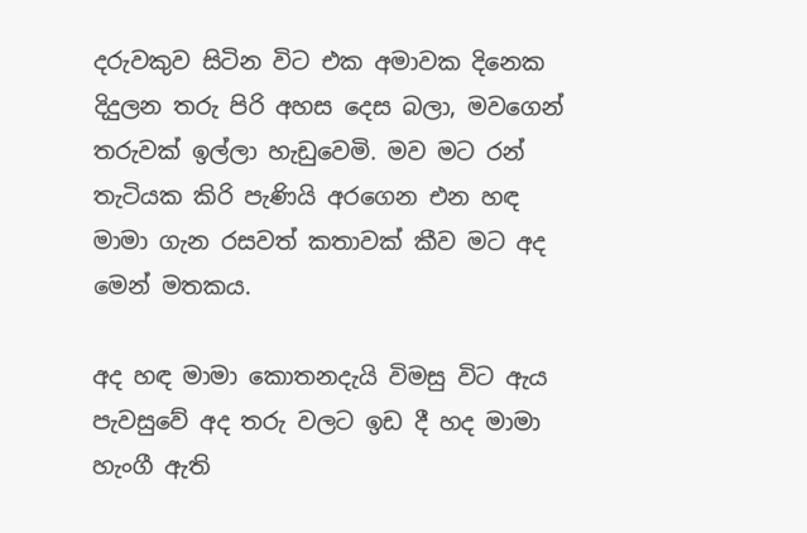දරුවකුව සිටින විට එක අමාවක දිනෙක දිදුලන තරු පිරි අහස දෙස බලා, මවගෙන් තරුවක් ඉල්ලා හැඩුවෙමි. මව මට රන් තැටියක කිරි පැණියි අරගෙන එන හඳ මාමා ගැන රසවත් කතාවක් කීව මට අද මෙන් මතකය.

අද හඳ මාමා කොතනදැයි විමසු විට ඇය පැවසුවේ අද තරු වලට ඉඩ දී හද මාමා හැංගී ඇති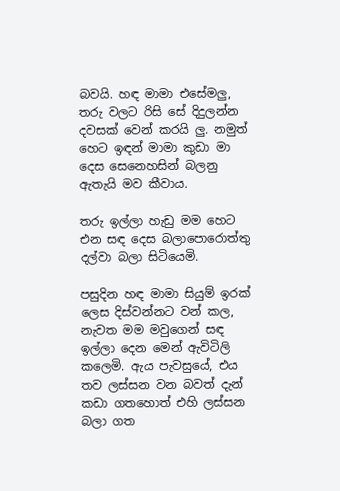බවයි. හඳ මාමා එසේමලු, තරු වලට රිසි සේ දිදුලන්න දවසක් වෙන් කරයි ලු. නමුත් හෙට ඉඳන් මාමා කුඩා මා දෙස සෙනෙහසින් බලනු ඇතැයි මව කීවාය.

තරු ඉල්ලා හැඩු මම හෙට එන සඳ දෙස බලාපොරොත්තු දල්වා බලා සිටියෙමි.

පසුදින හඳ මාමා සියුම් ඉරක් ලෙස දිස්වන්නට වන් කල, නැවත මම මවුගෙන් සඳ ඉල්ලා දෙන මෙන් ඇවිටිලි කලෙමි. ඇය පැවසුයේ, එය තව ලස්සන වන බවත් දැන් කඩා ගතහොත් එහි ලස්සන බලා ගත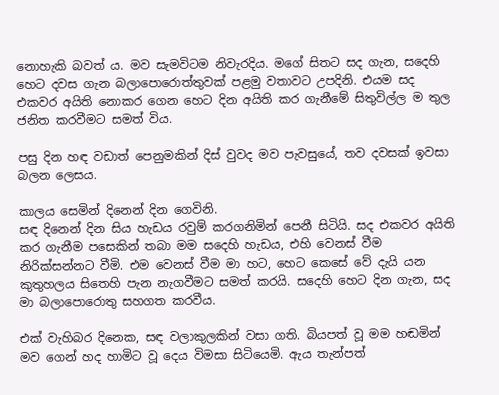නොහැකි බවත් ය. මව සැමවිටම නිවැරදිය. මගේ සිතට සද ගැන, සදෙහි හෙට දවස ගැන බලාපොරොත්තුවක් පළමු වතාවට උපදිනි. එයම සද එකවර අයිති නොකර ගෙන හෙට දින අයිති කර ගැනීමේ සිතුවිල්ල ම තුල ජනිත කරවීමට සමත් විය.

පසු දින හඳ වඩාත් පෙනුමකින් දිස් වුවද මව පැවසුයේ, තව දවසක් ඉවසා බලන ලෙසය.

කාලය සෙමින් දිනෙන් දින ගෙවිනි.
සඳ දිනෙන් දින සිය හැඩය රවුම් කරගනිමින් පෙනී සිටියි. සද එකවර අයිති කර ගැනීම පසෙකින් තබා මම සදෙහි හැඩය, එහි වෙනස් වීම නිරික්සන්නට වීමි. එම වෙනස් වීම මා හට, හෙට කෙසේ වේ දැයි යන කුතුහලය සිතෙහි පැන නැගවීමට සමත් කරයි. සදෙහි හෙට දින ගැන, සද මා බලාපොරොතු සහගත කරවීය.

එක් වැහිබර දිනෙක, සඳ වලාකුලකින් වසා ගති. බියපත් වූ මම හඬමින් මව ගෙන් හද හාමිට වූ දෙය විමසා සිටියෙමි. ඇය තැන්පත්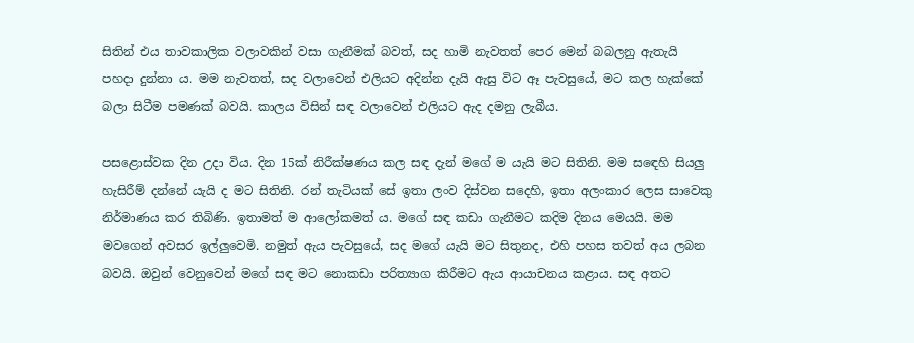සිතින් එය තාවකාලික වලාවකින් වසා ගැනීමක් බවත්, සද හාමි නැවතත් පෙර මෙන් බබලනු ඇතැයි පහදා දුන්නා ය. මම නැවතත්, සද වලාවෙන් එලියට අදින්න දැයි ඇසු විට ඈ පැවසුයේ, මට කල හැක්කේ බලා සිටීම පමණක් බවයි. කාලය විසින් සඳ වලාවෙන් එලියට ඇද දමනු ලැබීය.

පසළොස්වක දින උදා විය. දින 15ක් නිරීක්ෂණය කල සඳ දැන් මගේ ම යැයි මට සිතිනි. මම සඳෙහි සියලු හැසිරීම් දන්නේ යැයි ද මට සිතිනි. රන් තැටියක් සේ ඉතා ලංව දිස්වන සදෙහි, ඉතා අලංකාර ලෙස සාවෙකු නිර්මාණය කර තිබිණි. ඉතාමත් ම ආලෝකමත් ය. මගේ සඳ කඩා ගැනීමට කදිම දිනය මෙයයි. මම මවගෙන් අවසර ඉල්ලුවෙමි. නමුත් ඇය පැවසුයේ, සද මගේ යැයි මට සිතුනද, එහි පහස තවත් අය ලබන බවයි. ඔවුන් වෙනුවෙන් මගේ සඳ මට නොකඩා පරිත්‍යාග කිරීමට ඇය ආයාචනය කළාය. සඳ අතට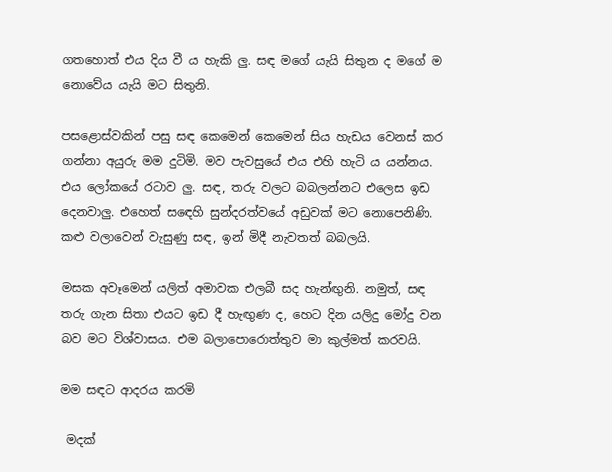ගතහොත් එය දිය වී ය හැකි ලු. සඳ මගේ යැයි සිතුන ද මගේ ම නොවේය යැයි මට සිතුනි.

පසළොස්වකින් පසු සඳ කෙමෙන් කෙමෙන් සිය හැඩය වෙනස් කර ගන්නා අයුරු මම දුටිමි. මව පැවසුයේ එය එහි හැටි ය යන්නය. එය ලෝකයේ රටාව ලු. සඳ, තරු වලට බබලන්නට එලෙස ඉඩ දෙනවාලු. එහෙත් සඳෙහි සුන්දරත්වයේ අඩුවක් මට නොපෙනිණි. කළු වලාවෙන් වැසුණු සඳ, ඉන් මිදී නැවතත් බබලයි.

මසක අවෑමෙන් යලිත් අමාවක එලබී සද හැන්ඟුනි. නමුත්, සඳ තරු ගැන සිතා එයට ඉඩ දී හැඟුණ ද, හෙට දින යලිදු මෝදු වන බව මට විශ්වාසය. එම බලාපොරොත්තුව මා කුල්මත් කරවයි.

මම සඳට ආදරය කරමි

 මදක්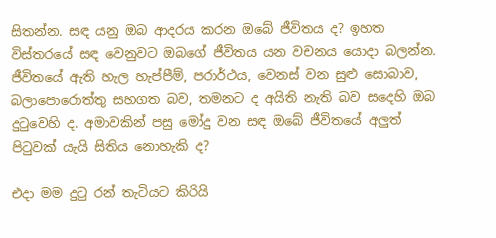සිතන්න. සඳ යනු ඔබ ආදරය කරන ඔබේ ජීවිතය ද? ඉහත විස්තරයේ සඳ වෙනුවට ඔබගේ ජීවිතය යන වචනය යොදා බලන්න. ජීවිතයේ ඇති හැල හැප්පීම්, පරාර්ථය, වෙනස් වන සුළු සොබාව, බලාපොරොත්තු සහගත බව, තමනට ද අයිති නැති බව සදෙහි ඔබ දුටුවෙහි ද. අමාවකින් පසු මෝදු වන සඳ ඔබේ ජීවිතයේ අලුත් පිටුවක් යැයි සිතිය නොහැකි ද?

එදා මම දුටු රන් තැටියට කිරියි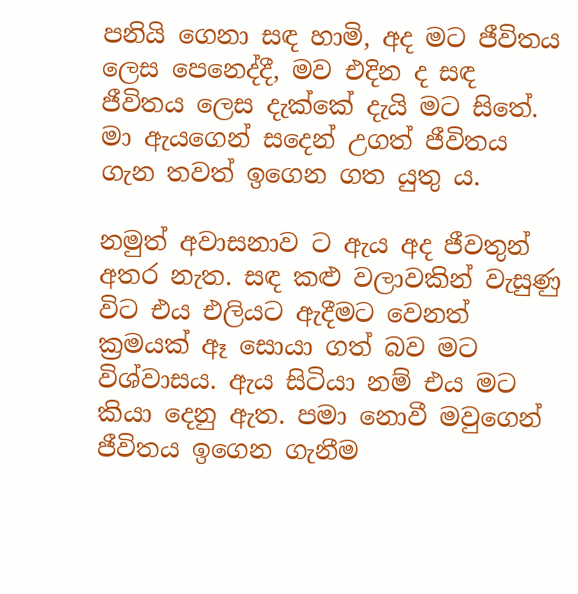පනියි ගෙනා සඳ හාමි, අද මට ජීවිතය ලෙස පෙනෙද්දී, මව එදින ද සඳ ජීවිතය ලෙස දැක්කේ දැයි මට සිතේ. මා ඇයගෙන් සදෙන් උගත් ජීවිතය ගැන තවත් ඉගෙන ගත යුතු ය.

නමුත් අවාසනාව ට ඇය අද ජීවතුන් අතර නැත. සඳ කළු වලාවකින් වැසුණු විට එය එලියට ඇදීමට වෙනත් ක්‍රමයක් ඈ සොයා ගත් බව මට විශ්වාසය. ඇය සිටියා නම් එය මට කියා දෙනු ඇත. පමා නොවී මවුගෙන් ජීවිතය ඉගෙන ගැනීම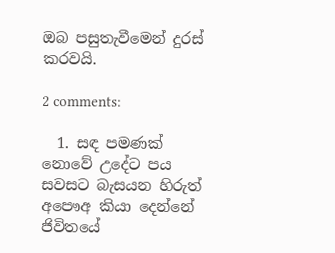ඔබ පසුතැවීමෙන් දුරස් කරවයි.

2 comments:

  1. සඳ පමණක් නොවේ උදේට පය සවසට බැසයන හිරුත් අපෞඅ කියා දෙන්නේ ජිවිතයේ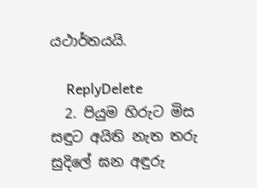යථාර්තයයි.

    ReplyDelete
  2. පියුම හිරුට මිස සඳුට අයිති නැත තරු සුදිලේ ඝන අඳුරු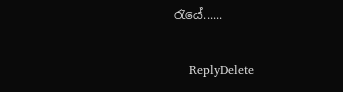රැයේ......

    ReplyDelete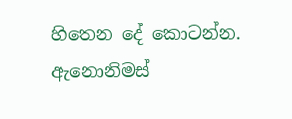හිතෙන දේ කොටන්න. ඇනොනිමස්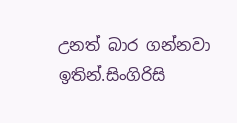උනත් බාර ගන්නවා ඉතින්.සිංගිරිසි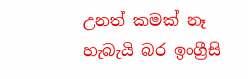උනත් කමක් නෑ හැබැයි බර ඉංග්‍රීසි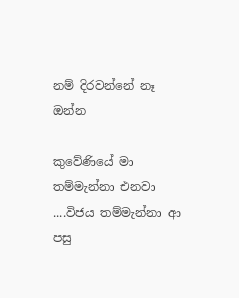නම් දිරවන්නේ නෑ ඔන්‍න‍

කුවේණියේ මා තම්මැන්නා එනවා ....විජය තම්මැන්නා ආ පසු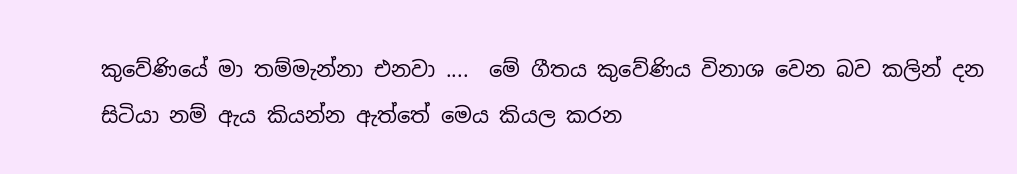කුවේණියේ මා තම්මැන්නා එනවා ....  මේ ගීතය කුවේණිය විනාශ වෙන බව කලින් දන සිටියා නම් ඇය කියන්න ඇත්තේ මෙය කියල කරන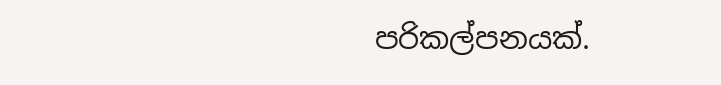පරිකල්පනයක්.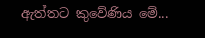ඇත්තට කුවේණිය මේ...